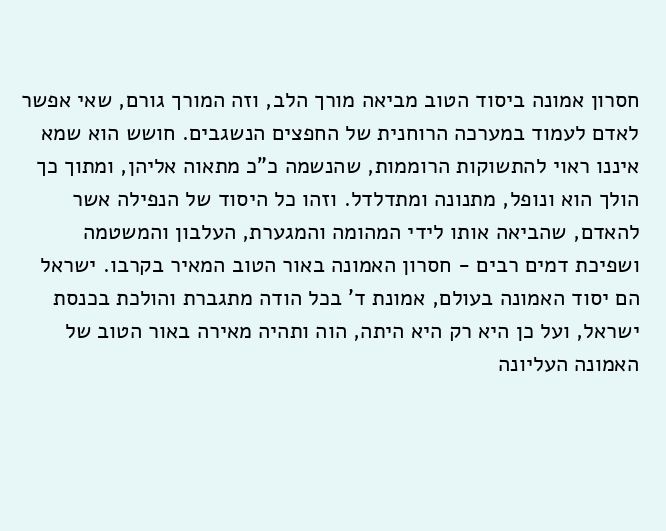חסרון אמונה ביסוד הטוב מביאה מורך הלב, וזה המורך גורם, שאי אפשר לאדם לעמוד במערכה הרוחנית של החפצים הנשגבים. חושש הוא שמא איננו ראוי להתשוקות הרוממות, שהנשמה כ"כ מתאוה אליהן, ומתוך כך הולך הוא ונופל, מתנונה ומתדלדל. וזהו כל היסוד של הנפילה אשר להאדם, שהביאה אותו לידי המהומה והמגערת, העלבון והמשטמה ושפיכת דמים רבים - חסרון האמונה באור הטוב המאיר בקרבו. ישראל הם יסוד האמונה בעולם, אמונת ד' בכל הודה מתגברת והולכת בכנסת ישראל, ועל כן היא רק היא היתה, הוה ותהיה מאירה באור הטוב של האמונה העליונה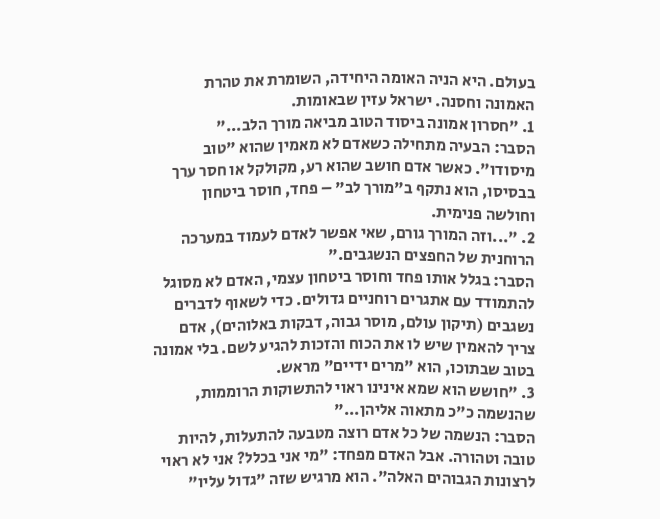בעולם. היא הניה האומה היחידה, השומרת את טהרת האמונה וחסנה. ישראל עזין שבאומות.
1. "חסרון אמונה ביסוד הטוב מביאה מורך הלב..."
הסבר: הבעיה מתחילה כשאדם לא מאמין שהוא "טוב מיסודו". כאשר אדם חושב שהוא רע, מקולקל או חסר ערך בבסיסו, הוא נתקף ב"מורך לב" – פחד, חוסר ביטחון וחולשה פנימית.
2. "...וזה המורך גורם, שאי אפשר לאדם לעמוד במערכה הרוחנית של החפצים הנשגבים."
הסבר: בגלל אותו פחד וחוסר ביטחון עצמי, האדם לא מסוגל להתמודד עם אתגרים רוחניים גדולים. כדי לשאוף לדברים נשגבים (תיקון עולם, מוסר גבוה, דבקות באלוהים), אדם צריך להאמין שיש לו את הכוח והזכות להגיע לשם. בלי אמונה בטוב שבתוכו, הוא "מרים ידיים" מראש.
3. "חושש הוא שמא אינינו ראוי להתשוקות הרוממות, שהנשמה כ"כ מתאוה אליהן..."
הסבר: הנשמה של כל אדם רוצה מטבעה להתעלות, להיות טובה וטהורה. אבל האדם מפחד: "מי אני בכלל? אני לא ראוי לרצונות הגבוהים האלה". הוא מרגיש שזה "גדול עליו"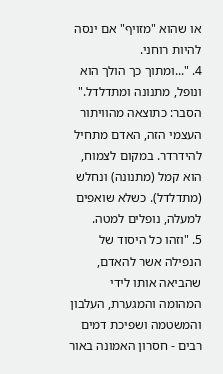או שהוא "מזויף" אם ינסה להיות רוחני.
4. "...ומתוך כך הולך הוא ונופל, מתנונה ומתדלדל."
הסבר: כתוצאה מהוויתור העצמי הזה, האדם מתחיל להידרדר. במקום לצמוח, הוא קמל (מתנונה) ונחלש (מתדלדל). כשלא שואפים למעלה, נופלים למטה.
5. "וזהו כל היסוד של הנפילה אשר להאדם, שהביאה אותו לידי המהומה והמגערת, העלבון והמשטמה ושפיכת דמים רבים - חסרון האמונה באור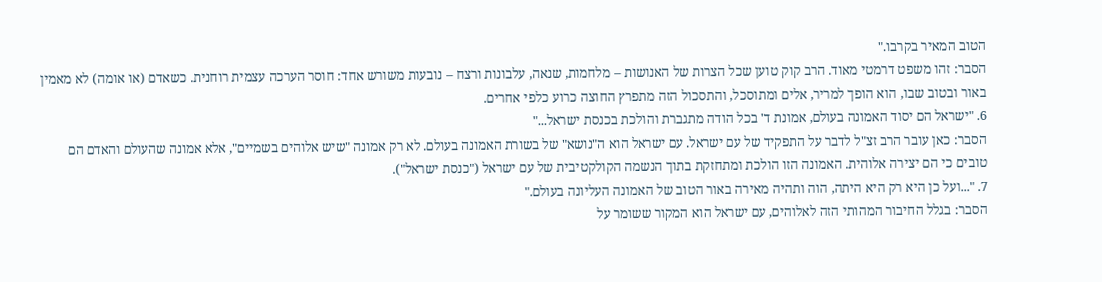הטוב המאיר בקרבו."
הסבר: זהו משפט דרמטי מאוד. הרב קוק טוען שכל הצרות של האנושות – מלחמות, שנאה, עלבונות ורצח – נובעות משורש אחד: חוסר הערכה עצמית רוחנית. כשאדם (או אומה) לא מאמין באור ובטוב שבו, הוא הופך למריר, אלים ומתוסכל, והתסכול הזה מתפרץ החוצה כרוע כלפי אחרים.
6. "ישראל הם יסוד האמונה בעולם, אמונת ד' בכל הודה מתגברת והולכת בכנסת ישראל..."
הסבר: כאן עובר הרב זצ"ל לדבר על התפקיד של עם ישראל. עם ישראל הוא ה"נושא" של בשורת האמונה בעולם. לא רק אמונה "שיש אלוהים בשמיים", אלא אמונה שהעולם והאדם הם טובים כי הם יצירה אלוהית. האמונה הזו הולכת ומתחזקת בתוך הנשמה הקולקטיבית של עם ישראל ("כנסת ישראל").
7. "...ועל כן היא רק היא היתה, הוה ותהיה מאירה באור הטוב של האמונה העליונה בעולם."
הסבר: בגלל החיבור המהותי הזה לאלוהים, עם ישראל הוא המקור ששומר על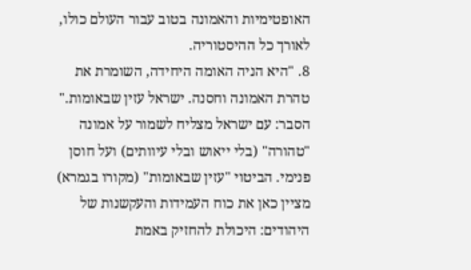האופטימיות והאמונה בטוב עבור העולם כולו, לאורך כל ההיסטוריה.
8. "היא הניה האומה היחידה, השומרת את טהרת האמונה וחסנה. ישראל עזין שבאומות."
הסבר: עם ישראל מצליח לשמור על אמונה "טהורה" (בלי ייאוש ובלי עיוותים) ועל חוסן פנימי. הביטוי "עזין שבאומות" (מקורו בגמרא) מציין כאן את כוח העמידות והעקשנות של היהודים: היכולת להחזיק באמת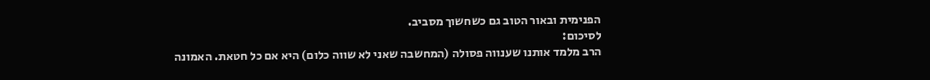הפנימית ובאור הטוב גם כשחשוך מסביב.
לסיכום:
הרב מלמד אותנו שענווה פסולה (המחשבה שאני לא שווה כלום) היא אם כל חטאת. האמונה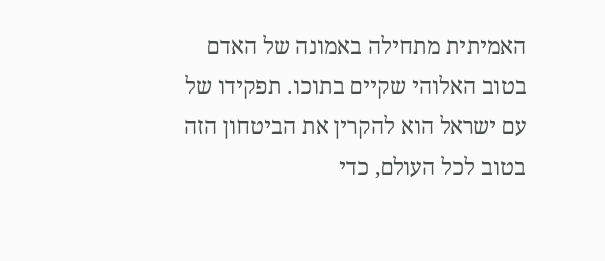האמיתית מתחילה באמונה של האדם בטוב האלוהי שקיים בתוכו. תפקידו של עם ישראל הוא להקרין את הביטחון הזה בטוב לכל העולם, כדי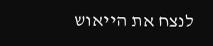לנצח את הייאוש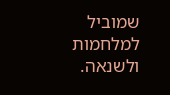שמוביל למלחמות ולשנאה.